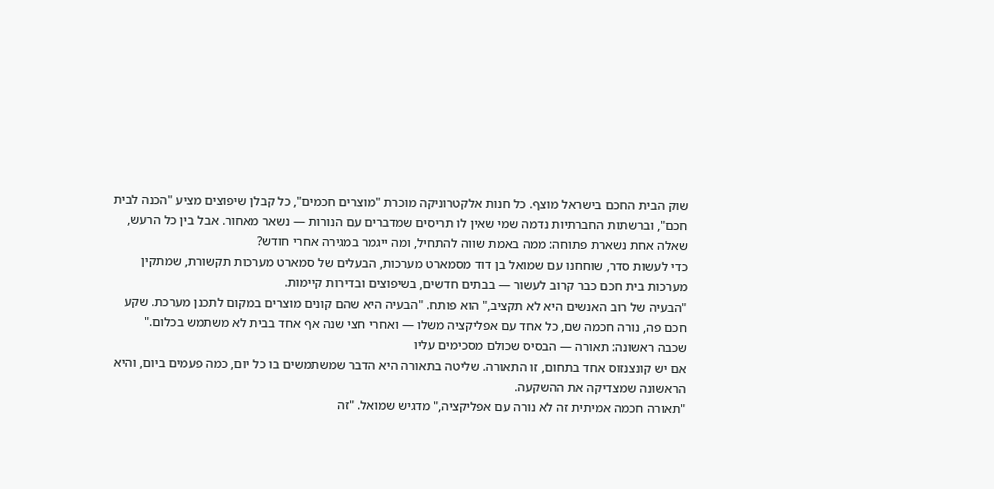שוק הבית החכם בישראל מוצף. כל חנות אלקטרוניקה מוכרת "מוצרים חכמים", כל קבלן שיפוצים מציע "הכנה לבית חכם", וברשתות החברתיות נדמה שמי שאין לו תריסים שמדברים עם הנורות — נשאר מאחור. אבל בין כל הרעש, שאלה אחת נשארת פתוחה: ממה באמת שווה להתחיל, ומה ייגמר במגירה אחרי חודש?
כדי לעשות סדר, שוחחנו עם שמואל בן דוד מסמארט מערכות, הבעלים של סמארט מערכות תקשורת, שמתקין מערכות בית חכם כבר קרוב לעשור — בבתים חדשים, בשיפוצים ובדירות קיימות.
"הבעיה של רוב האנשים היא לא תקציב," הוא פותח. "הבעיה היא שהם קונים מוצרים במקום לתכנן מערכת. שקע חכם פה, נורה חכמה שם, כל אחד עם אפליקציה משלו — ואחרי חצי שנה אף אחד בבית לא משתמש בכלום."
שכבה ראשונה: תאורה — הבסיס שכולם מסכימים עליו
אם יש קונצנזוס אחד בתחום, זו התאורה. שליטה בתאורה היא הדבר שמשתמשים בו כל יום, כמה פעמים ביום, והיא הראשונה שמצדיקה את ההשקעה.
"תאורה חכמה אמיתית זה לא נורה עם אפליקציה," מדגיש שמואל. "זה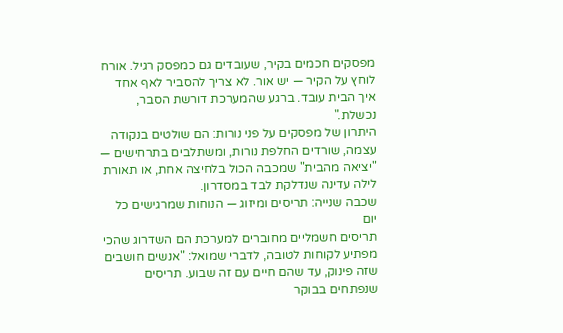מפסקים חכמים בקיר, שעובדים גם כמפסק רגיל. אורח לוחץ על הקיר — יש אור. לא צריך להסביר לאף אחד איך הבית עובד. ברגע שהמערכת דורשת הסבר, נכשלת."
היתרון של מפסקים על פני נורות: הם שולטים בנקודה עצמה, שורדים החלפת נורות, ומשתלבים בתרחישים — "יציאה מהבית" שמכבה הכול בלחיצה אחת, או תאורת לילה עדינה שנדלקת לבד במסדרון.
שכבה שנייה: תריסים ומיזוג — הנוחות שמרגישים כל יום
תריסים חשמליים מחוברים למערכת הם השדרוג שהכי מפתיע לקוחות לטובה, לדברי שמואל: "אנשים חושבים שזה פינוק, עד שהם חיים עם זה שבוע. תריסים שנפתחים בבוקר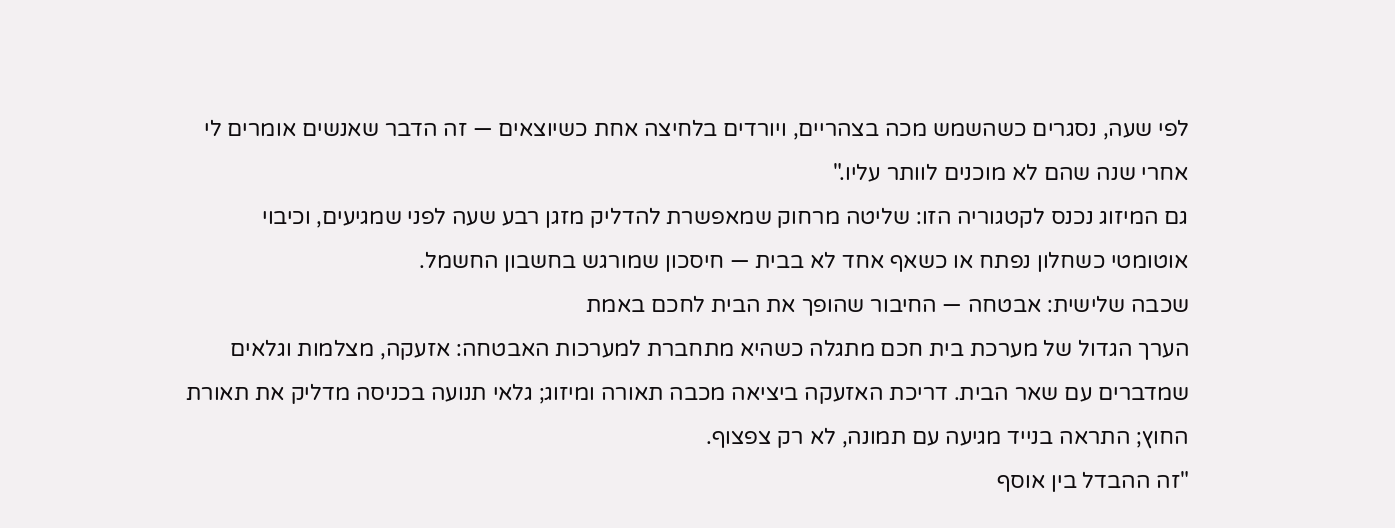לפי שעה, נסגרים כשהשמש מכה בצהריים, ויורדים בלחיצה אחת כשיוצאים — זה הדבר שאנשים אומרים לי אחרי שנה שהם לא מוכנים לוותר עליו."
גם המיזוג נכנס לקטגוריה הזו: שליטה מרחוק שמאפשרת להדליק מזגן רבע שעה לפני שמגיעים, וכיבוי אוטומטי כשחלון נפתח או כשאף אחד לא בבית — חיסכון שמורגש בחשבון החשמל.
שכבה שלישית: אבטחה — החיבור שהופך את הבית לחכם באמת
הערך הגדול של מערכת בית חכם מתגלה כשהיא מתחברת למערכות האבטחה: אזעקה, מצלמות וגלאים שמדברים עם שאר הבית. דריכת האזעקה ביציאה מכבה תאורה ומיזוג; גלאי תנועה בכניסה מדליק את תאורת החוץ; התראה בנייד מגיעה עם תמונה, לא רק צפצוף.
"זה ההבדל בין אוסף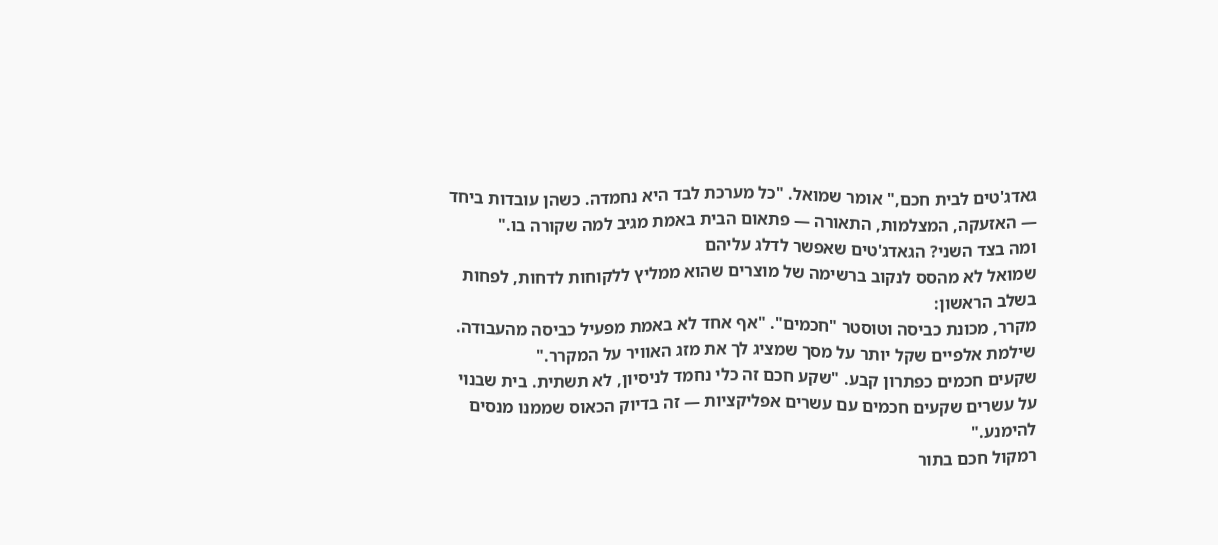גאדג'טים לבית חכם," אומר שמואל. "כל מערכת לבד היא נחמדה. כשהן עובדות ביחד — האזעקה, המצלמות, התאורה — פתאום הבית באמת מגיב למה שקורה בו."
ומה בצד השני? הגאדג'טים שאפשר לדלג עליהם
שמואל לא מהסס לנקוב ברשימה של מוצרים שהוא ממליץ ללקוחות לדחות, לפחות בשלב הראשון:
מקרר, מכונת כביסה וטוסטר "חכמים". "אף אחד לא באמת מפעיל כביסה מהעבודה. שילמת אלפיים שקל יותר על מסך שמציג לך את מזג האוויר על המקרר."
שקעים חכמים כפתרון קבע. "שקע חכם זה כלי נחמד לניסיון, לא תשתית. בית שבנוי על עשרים שקעים חכמים עם עשרים אפליקציות — זה בדיוק הכאוס שממנו מנסים להימנע."
רמקול חכם בתור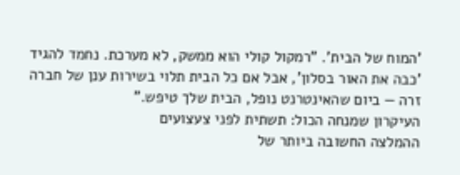'המוח של הבית'. "רמקול קולי הוא ממשק, לא מערכת. נחמד להגיד 'כבה את האור בסלון', אבל אם כל הבית תלוי בשירות ענן של חברה זרה — ביום שהאינטרנט נופל, הבית שלך טיפש."
העיקרון שמנחה הכול: תשתית לפני צעצועים
ההמלצה החשובה ביותר של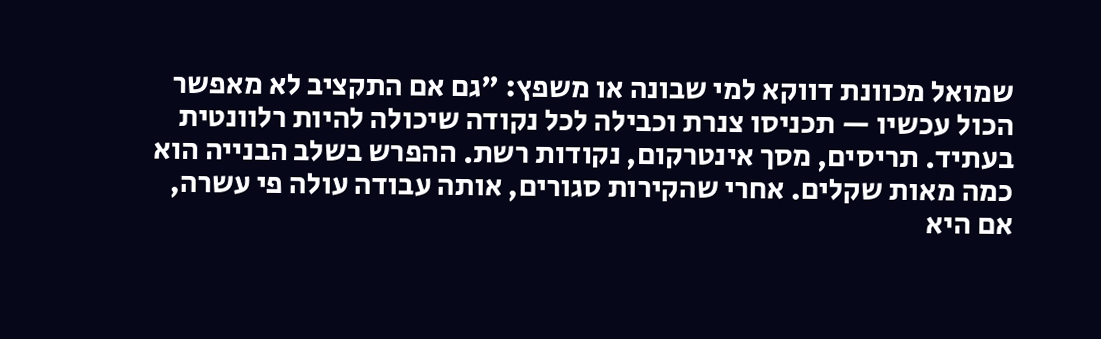שמואל מכוונת דווקא למי שבונה או משפץ: "גם אם התקציב לא מאפשר הכול עכשיו — תכניסו צנרת וכבילה לכל נקודה שיכולה להיות רלוונטית בעתיד. תריסים, מסך אינטרקום, נקודות רשת. ההפרש בשלב הבנייה הוא כמה מאות שקלים. אחרי שהקירות סגורים, אותה עבודה עולה פי עשרה, אם היא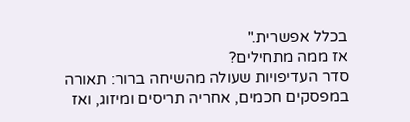בכלל אפשרית."
אז ממה מתחילים?
סדר העדיפויות שעולה מהשיחה ברור: תאורה במפסקים חכמים, אחריה תריסים ומיזוג, ואז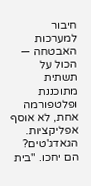חיבור למערכות האבטחה — הכול על תשתית מתוכננת ופלטפורמה אחת, לא אוסף אפליקציות. הגאדג'טים? הם יחכו. "בית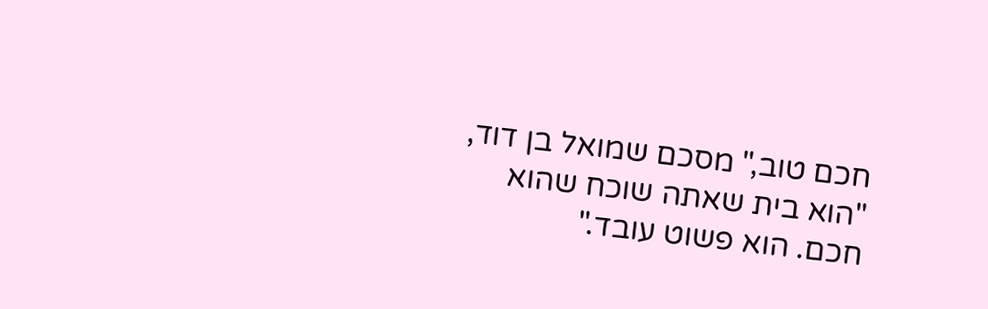חכם טוב," מסכם שמואל בן דוד, "הוא בית שאתה שוכח שהוא חכם. הוא פשוט עובד."